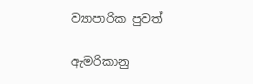ව්‍යාපාරික පුවත්

ඇමරිකානු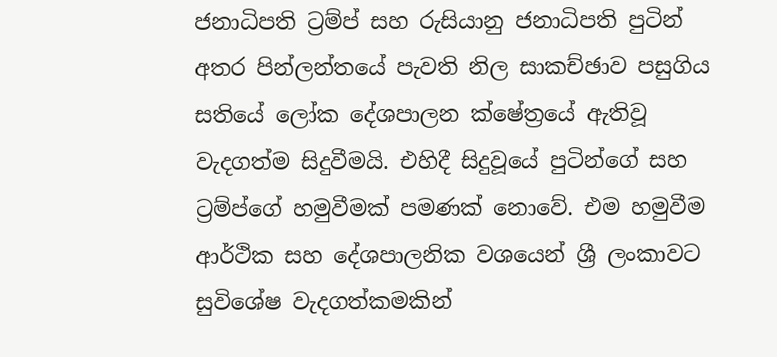ජනාධිපති ට්‍රම්ප් සහ රුසියානු ජනාධිපති පුටින් අතර පින්ලන්තයේ පැවති නිල සාකච්ඡාව පසුගිය සතියේ ලෝක දේශපාලන ක්‌ෂේත්‍රයේ ඇතිවූ වැදගත්ම සිදුවීමයි. එහිදී සිදුවූයේ පුටින්ගේ සහ ට්‍රම්ප්ගේ හමුවීමක්‌ පමණක්‌ නොවේ. එම හමුවීම ආර්ථික සහ දේශපාලනික වශයෙන් ශ්‍රී ලංකාවට සුවිශේෂ වැදගත්කමකින්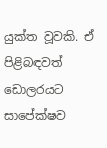යුක්‌ත වූවකි. ඒ පිළිබඳවත් ඩොලරයට සාපේක්‌ෂව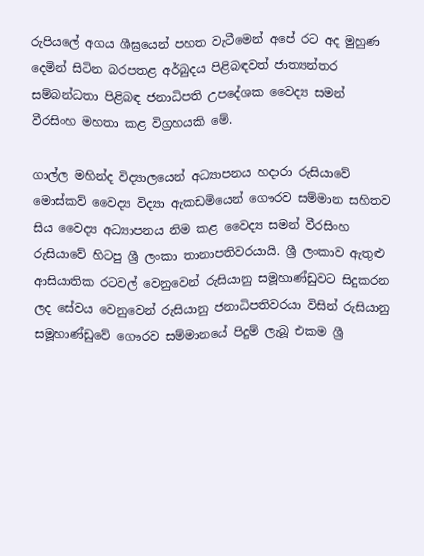රුපියලේ අගය ශීඝ්‍රයෙන් පහත වැටීමෙන් අපේ රට අද මුහුණ දෙමින් සිටින බරපතළ අර්බුදය පිළිබඳවත් ජාත්‍යන්තර සම්බන්ධතා පිළිබඳ ජනාධිපති උපදේශක වෛද්‍ය සමන් වීරසිංහ මහතා කළ විග්‍රහයකි මේ.

ගාල්ල මහින්ද විද්‍යාලයෙන් අධ්‍යාපනය හදාරා රුසියාවේ මොස්‌කව් වෛද්‍ය විද්‍යා ඇකඩමියෙන් ගෞරව සම්මාන සහිතව සිය වෛද්‍ය අධ්‍යාපනය නිම කළ වෛද්‍ය සමන් වීරසිංහ රුසියාවේ හිටපු ශ්‍රී ලංකා තානාපතිවරයායි. ශ්‍රී ලංකාව ඇතුළු ආසියාතික රටවල් වෙනුවෙන් රුසියානු සමූහාණ්‌ඩුවට සිදුකරන ලද සේවය වෙනුවෙන් රුසියානු ජනාධිපතිවරයා විසින් රුසියානු සමූහාණ්‌ඩුවේ ගෞරව සම්මානයේ පිදුම් ලැබූ එකම ශ්‍රී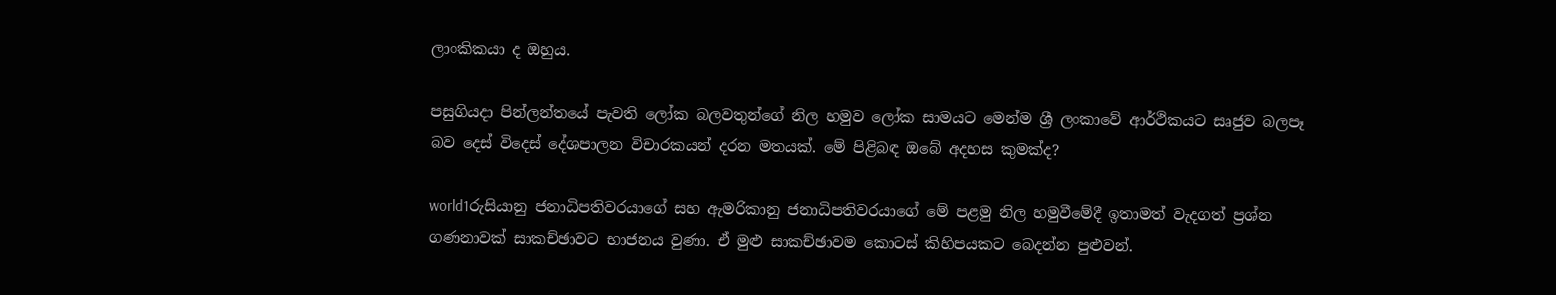ලාංකිකයා ද ඔහුය.

පසුගියදා පින්ලන්තයේ පැවති ලෝක බලවතුන්ගේ නිල හමුව ලෝක සාමයට මෙන්ම ශ්‍රී ලංකාවේ ආර්ථිකයට සෘජුව බලපෑ බව දෙස්‌ විදෙස්‌ දේශපාලන විචාරකයන් දරන මතයක්‌. මේ පිළිබඳ ඔබේ අදහස කුමක්‌ද?

world1රුසියානු ජනාධිපතිවරයාගේ සහ ඇමරිකානු ජනාධිපතිවරයාගේ මේ පළමු නිල හමුවීමේදී ඉතාමත් වැදගත් ප්‍රශ්න ගණනාවක්‌ සාකච්ඡාවට භාජනය වුණා. ඒ මුළු සාකච්ඡාවම කොටස්‌ කිහිපයකට බෙදන්න පුළුවන්.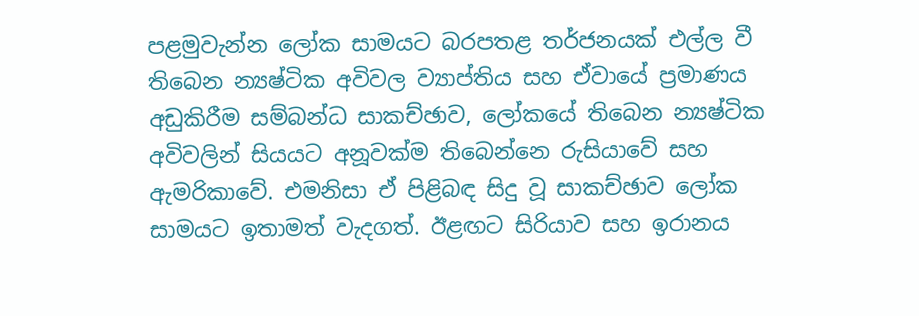පළමුවැන්න ලෝක සාමයට බරපතළ තර්ජනයක්‌ එල්ල වී තිබෙන න්‍යෂ්ටික අවිවල ව්‍යාප්තිය සහ ඒවායේ ප්‍රමාණය අඩුකිරීම සම්බන්ධ සාකච්ඡාව, ලෝකයේ තිබෙන න්‍යෂ්ටික අවිවලින් සියයට අනූවක්‌ම තිබෙන්නෙ රුසියාවේ සහ ඇමරිකාවේ. එමනිසා ඒ පිළිබඳ සිදු වූ සාකච්ඡාව ලෝක සාමයට ඉතාමත් වැදගත්. ඊළඟට සිරියාව සහ ඉරානය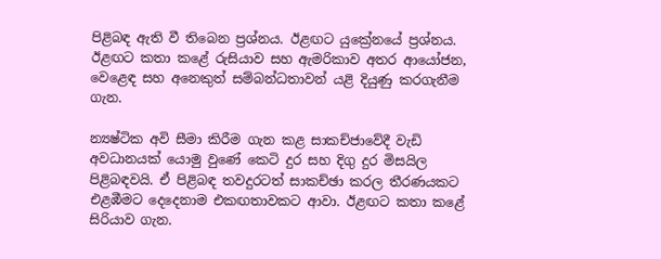පිළිබඳ ඇති වී තිබෙන ප්‍රශ්නය. ඊළඟට යුක්‍රේනයේ ප්‍රශ්නය. ඊළඟට කතා කළේ රුසියාව සහ ඇමරිකාව අතර ආයෝජන, වෙළෙඳ සහ අනෙකුත් සම්බන්ධතාවන් යළි දියුණු කරගැනීම ගැන.

න්‍යෂ්ටික අවි සීමා කිරීම ගැන කළ සාකච්ජාවේදී වැඩි අවධානයක්‌ යොමු වුණේ කෙටි දුර සහ දිගු දුර මිසයිල පිළිබඳවයි. ඒ පිළිබඳ තවදුරටත් සාකච්ඡා කරල තීරණයකට එළඹීමට දෙදෙනාම එකඟතාවකට ආවා. ඊළඟට කතා කළේ සිරියාව ගැන.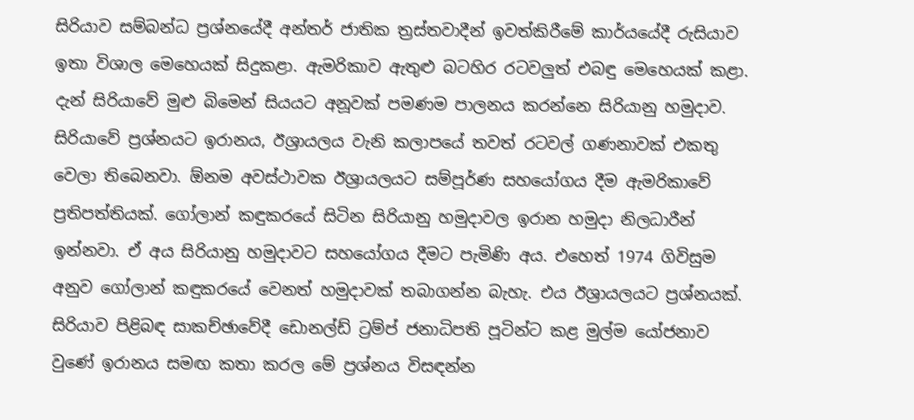සිරියාව සම්බන්ධ ප්‍රශ්නයේදී අන්තර් ජාතික ත්‍රස්‌තවාදීන් ඉවත්කිරීමේ කාර්යයේදී රුසියාව ඉතා විශාල මෙහෙයක්‌ සිදුකළා. ඇමරිකාව ඇතුළු බටහිර රටවලුත් එබඳු මෙහෙයක්‌ කළා. දැන් සිරියාවේ මුළු බිමෙන් සියයට අනූවක්‌ පමණම පාලනය කරන්නෙ සිරියානු හමුදාව. සිරියාවේ ප්‍රශ්නයට ඉරානය, ඊශ්‍රායලය වැනි කලාපයේ තවත් රටවල් ගණනාවක්‌ එකතු වෙලා තිබෙනවා. ඕනම අවස්‌ථාවක ඊශ්‍රායලයට සම්පූර්ණ සහයෝගය දීම ඇමරිකාවේ ප්‍රතිපත්තියක්‌. ගෝලාන් කඳුකරයේ සිටින සිරියානු හමුදාවල ඉරාන හමුදා නිලධාරීන් ඉන්නවා. ඒ අය සිරියානු හමුදාවට සහයෝගය දීමට පැමිණි අය. එහෙත් 1974 ගිවිසුම අනුව ගෝලාන් කඳුකරයේ වෙනත් හමුදාවක්‌ තබාගන්න බැහැ. එය ඊශ්‍රායලයට ප්‍රශ්නයක්‌. සිරියාව පිළිබඳ සාකච්ඡාවේදී ඩොනල්ඩ් ට්‍රම්ප් ජනාධිපති පූටින්ට කළ මුල්ම යෝජනාව වුණේ ඉරානය සමඟ කතා කරල මේ ප්‍රශ්නය විසඳන්න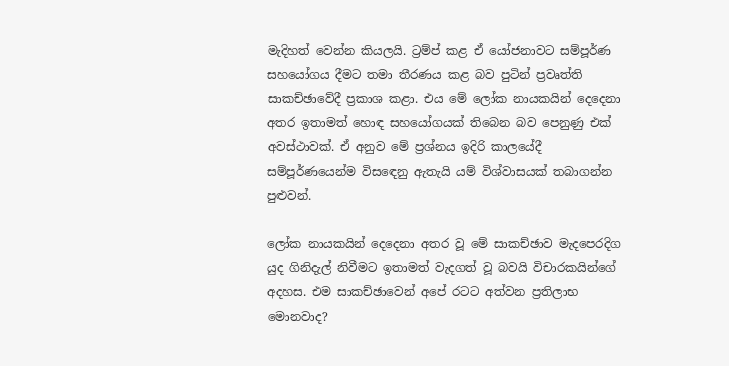මැදිහත් වෙන්න කියලයි. ට්‍රම්ප් කළ ඒ යෝජනාවට සම්පූර්ණ සහයෝගය දීමට තමා තීරණය කළ බව පුටින් ප්‍රවෘත්ති සාකච්ඡාවේදී ප්‍රකාශ කළා. එය මේ ලෝක නායකයින් දෙදෙනා අතර ඉතාමත් හොඳ සහයෝගයක්‌ තිබෙන බව පෙනුණු එක්‌ අවස්‌ථාවක්‌. ඒ අනුව මේ ප්‍රශ්නය ඉදිරි කාලයේදී සම්පූර්ණයෙන්ම විසඳෙනු ඇතැයි යම් විශ්වාසයක්‌ තබාගන්න පුළුවන්.

ලෝක නායකයින් දෙදෙනා අතර වූ මේ සාකච්ඡාව මැදපෙරදිග යුද ගිනිදැල් නිවීමට ඉතාමත් වැදගත් වූ බවයි විචාරකයින්ගේ අදහස. එම සාකච්ඡාවෙන් අපේ රටට අත්වන ප්‍රතිලාභ මොනවාද?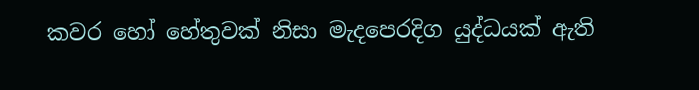කවර හෝ හේතුවක්‌ නිසා මැදපෙරදිග යුද්ධයක්‌ ඇති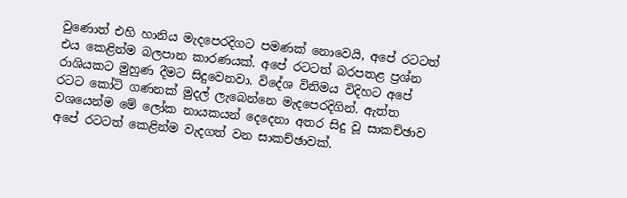වුණොත් එහි හානිය මැදපෙරදිගට පමණක්‌ නොවෙයි, අපේ රටටත් එය කෙළින්ම බලපාන කාරණයක්‌. අපේ රටටත් බරපතළ ප්‍රශ්න රාශියකට මුහුණ දීමට සිදුවෙනවා. විදේශ විනිමය විදිහට අපේ රටට කෝටි ගණනක්‌ මුදල් ලැබෙන්නෙ මැදපෙරදිගින්. ඇත්ත වශයෙන්ම මේ ලෝක නායකයන් දෙදෙනා අතර සිදු වූ සාකච්ඡාව අපේ රටටත් කෙළින්ම වැදගත් වන සාකච්ඡාවක්‌.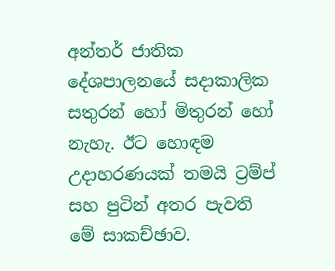අන්තර් ජාතික දේශපාලනයේ සදාකාලික සතුරන් හෝ මිතුරන් හෝ නැහැ. ඊට හොඳම උදාහරණයක්‌ තමයි ට්‍රම්ප් සහ පුටින් අතර පැවති මේ සාකච්ඡාව.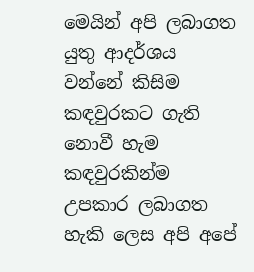මෙයින් අපි ලබාගත යුතු ආදර්ශය වන්නේ කිසිම කඳවුරකට ගැති නොවී හැම කඳවුරකින්ම උපකාර ලබාගත හැකි ලෙස අපි අපේ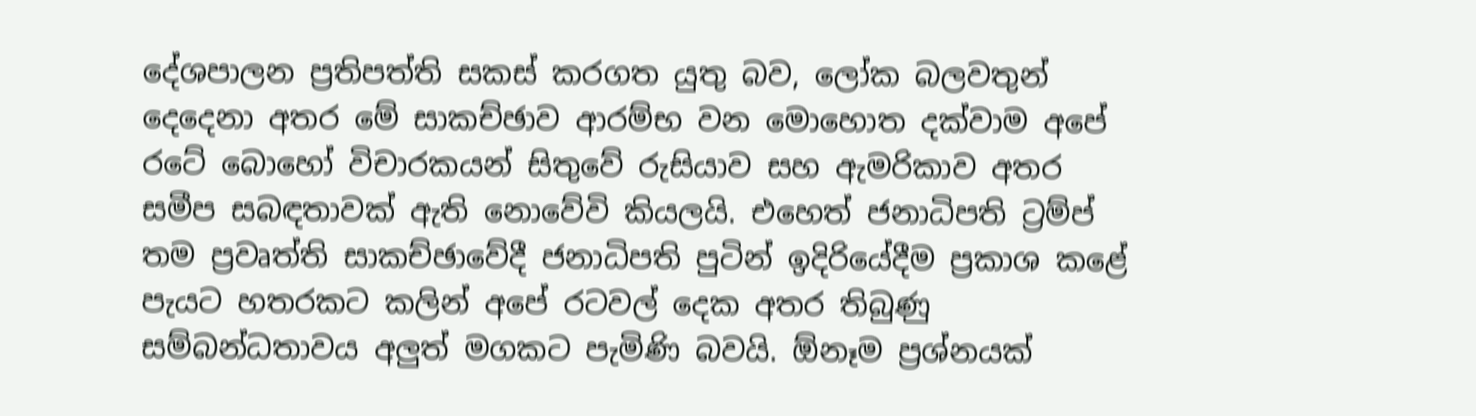දේශපාලන ප්‍රතිපත්ති සකස්‌ කරගත යුතු බව, ලෝක බලවතුන් දෙදෙනා අතර මේ සාකච්ඡාව ආරම්භ වන මොහොත දක්‌වාම අපේ රටේ බොහෝ විචාරකයන් සිතුවේ රුසියාව සහ ඇමරිකාව අතර සමීප සබඳතාවක්‌ ඇති නොවේවි කියලයි. එහෙත් ජනාධිපති ට්‍රම්ප් තම ප්‍රවෘත්ති සාකච්ඡාවේදී ජනාධිපති පුටින් ඉදිරියේදීම ප්‍රකාශ කළේ පැයට හතරකට කලින් අපේ රටවල් දෙක අතර තිබුණු සම්බන්ධතාවය අලුත් මගකට පැමිණි බවයි. ඕනෑම ප්‍රශ්නයක්‌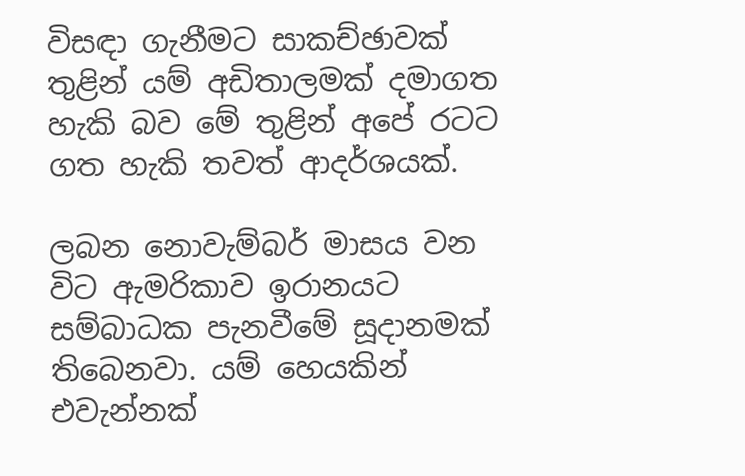විසඳා ගැනීමට සාකච්ඡාවක්‌ තුළින් යම් අඩිතාලමක්‌ දමාගත හැකි බව මේ තුළින් අපේ රටට ගත හැකි තවත් ආදර්ශයක්‌.

ලබන නොවැම්බර් මාසය වන විට ඇමරිකාව ඉරානයට සම්බාධක පැනවීමේ සූදානමක්‌ තිබෙනවා. යම් හෙයකින් එවැන්නක්‌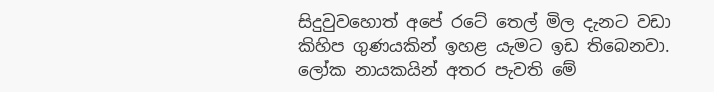සිදුවුවහොත් අපේ රටේ තෙල් මිල දැනට වඩා කිහිප ගුණයකින් ඉහළ යැමට ඉඩ තිබෙනවා. ලෝක නායකයින් අතර පැවති මේ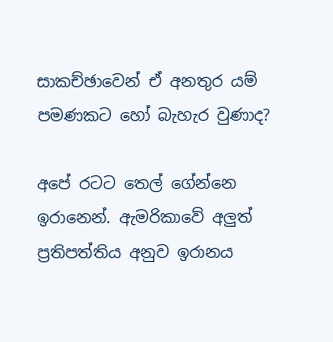සාකච්ඡාවෙන් ඒ අනතුර යම් පමණකට හෝ බැහැර වුණාද?

අපේ රටට තෙල් ගේන්නෙ ඉරානෙන්. ඇමරිකාවේ අලුත් ප්‍රතිපත්තිය අනුව ඉරානය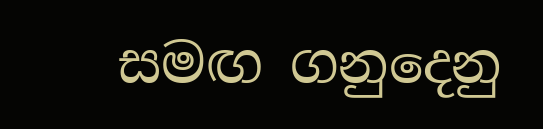සමඟ ගනුදෙනු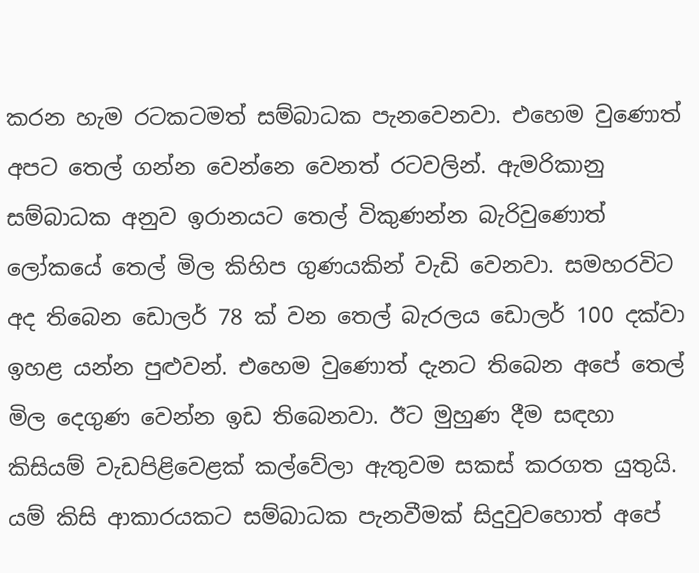කරන හැම රටකටමත් සම්බාධක පැනවෙනවා. එහෙම වුණොත් අපට තෙල් ගන්න වෙන්නෙ වෙනත් රටවලින්. ඇමරිකානු සම්බාධක අනුව ඉරානයට තෙල් විකුණන්න බැරිවුණොත් ලෝකයේ තෙල් මිල කිහිප ගුණයකින් වැඩි වෙනවා. සමහරවිට අද තිබෙන ඩොලර් 78 ක්‌ වන තෙල් බැරලය ඩොලර් 100 දක්‌වා ඉහළ යන්න පුළුවන්. එහෙම වුණොත් දැනට තිබෙන අපේ තෙල් මිල දෙගුණ වෙන්න ඉඩ තිබෙනවා. ඊට මුහුණ දීම සඳහා කිසියම් වැඩපිළිවෙළක්‌ කල්වේලා ඇතුවම සකස්‌ කරගත යුතුයි. යම් කිසි ආකාරයකට සම්බාධක පැනවීමක්‌ සිදුවුවහොත් අපේ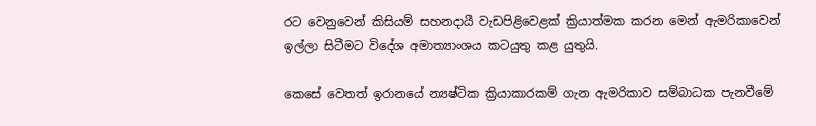රට වෙනුවෙන් කිසියම් සහනදායී වැඩපිළිවෙළක්‌ ක්‍රියාත්මක කරන මෙන් ඇමරිකාවෙන් ඉල්ලා සිටීමට විදේශ අමාත්‍යාංශය කටයුතු කළ යුතුයි.

කෙසේ වෙතත් ඉරානයේ න්‍යෂ්ටික ක්‍රියාකාරකම් ගැන ඇමරිකාව සම්බාධක පැනවීමේ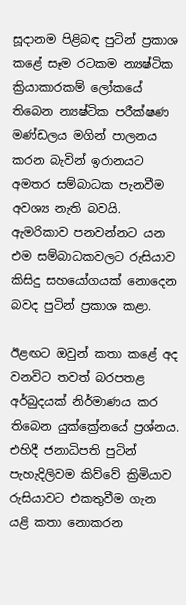සූදානම පිළිබඳ පුටින් ප්‍රකාශ කළේ සෑම රටකම න්‍යෂ්ටික ක්‍රියාකාරකම් ලෝකයේ තිබෙන න්‍යෂ්ටික පරීක්‌ෂණ මණ්‌ඩලය මගින් පාලනය කරන බැවින් ඉරානයට අමතර සම්බාධක පැනවීම අවශ්‍ය නැති බවයි. ඇමරිකාව පනවන්නට යන එම සම්බාධකවලට රුසියාව කිසිදු සහයෝගයක්‌ නොදෙන බවද පුටින් ප්‍රකාශ කළා.

ඊළඟට ඔවුන් කතා කළේ අද වනවිට තවත් බරපතළ අර්බුදයක්‌ නිර්මාණය කර තිබෙන යුක්‌ක්‍රේනයේ ප්‍රශ්නය. එහිදී ජනාධිපති පුටින් පැහැදිලිවම කිව්වේ ක්‍රිමියාව රුසියාවට එකතුවීම ගැන යළි කතා නොකරන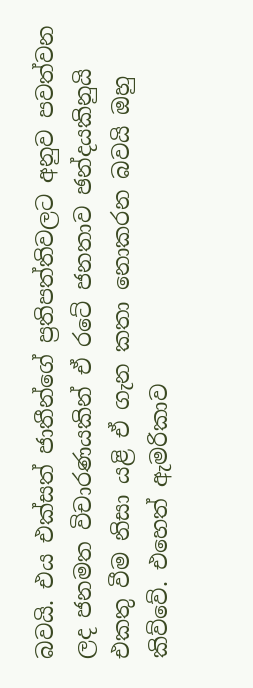බවයි. එය එක්‌සත් ජාතීන්ගේ ප්‍රතිපත්තිවලට අනුව පවත්වන ලද ජනමත විචාරණයකින් ඒ රටේ ජනතාව ඡන්දයකිනුයි එකතු වීම නිසා යළි ඒ ගැන කතා නොකරන බවයි ඔහු කිව්වේ. එහෙත් ඇමරිකාව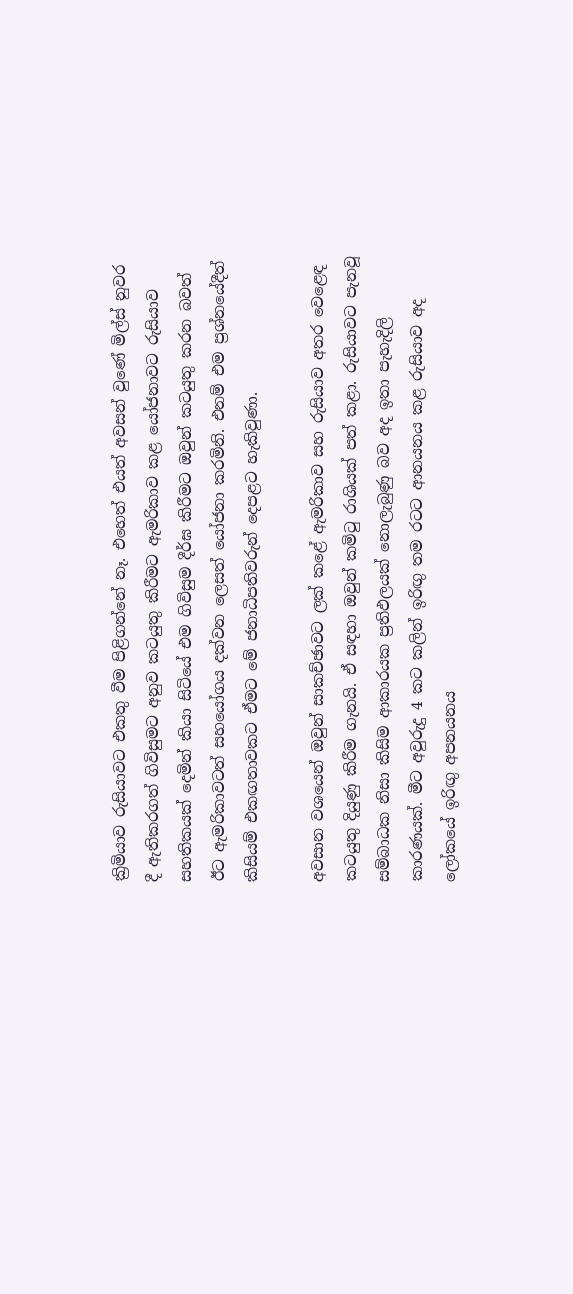ක්‍රිමියාව රුසියාවට එකතු වීම පිළිගන්නේ නෑ. එහෙත් එයත් අවසන් වුණේ මිල්ස්‌ නුවර දී ඇතිකරගත් ගිවිසුමට අනුව කටයුතු කිරීමට ඇමරිකාව කළ යෝජනාවට රුසියාව සහතිකයක්‌ දෙමින් කියා සිටියේ එම ගිවිසුම දීර්ඝ කිරීමට ඔවුන් කටයුතු කරන බවත් ඊට ඇමරිකාවටත් සහයෝගය දක්‌වන ලෙසත් යෝජනා කරමිනි. එනම් එම ප්‍රශ්නයේදීත් කිසියම් එකඟතාවකට ඒමට මේ ජනාධිපතිවරුන් දෙපළට හැකිවුණා.

අවසාන වශයෙන් ඔවුන් සාකච්ඡාවට ලක්‌ කළේ ඇමරිකාව සහ රුසියාව අතර වෙළෙඳ කටයුතු දියුණු කිරීම ගැනයි. ඒ සඳහා ඔවුන් කමිටු රාශියක්‌ පත් කළා. රුසියාවට පැනවූ සම්බාධක නිසා කිසිම ආකාරයක ප්‍රතිඵලයක්‌ නොලැබුණු බව අද ඉතා පැහැදිලි කාරණයක්‌. මීට අවුරුදු 4 කට කලින් ඉරිඟු තම රටට ආනයනය කළ රුසියාව අද ලෝකයේ ඉරිඟු අපනයනය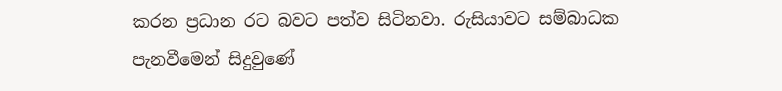කරන ප්‍රධාන රට බවට පත්ව සිටිනවා. රුසියාවට සම්බාධක පැනවීමෙන් සිදුවුණේ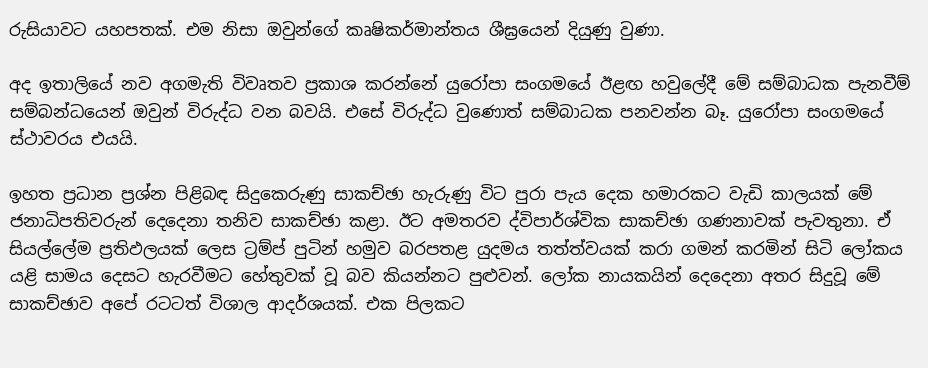රුසියාවට යහපතක්‌. එම නිසා ඔවුන්ගේ කෘෂිකර්මාන්තය ශීඝ්‍රයෙන් දියුණු වුණා.

අද ඉතාලියේ නව අගමැති විවෘතව ප්‍රකාශ කරන්නේ යුරෝපා සංගමයේ ඊළඟ හවුලේදී මේ සම්බාධක පැනවීම් සම්බන්ධයෙන් ඔවුන් විරුද්ධ වන බවයි. එසේ විරුද්ධ වුණොත් සම්බාධක පනවන්න බෑ. යුරෝපා සංගමයේ ස්‌ථාවරය එයයි.

ඉහත ප්‍රධාන ප්‍රශ්න පිළිබඳ සිදුකෙරුණු සාකච්ඡා හැරුණු විට පුරා පැය දෙක හමාරකට වැඩි කාලයක්‌ මේ ජනාධිපතිවරුන් දෙදෙනා තනිව සාකච්ඡා කළා. ඊට අමතරව ද්විපාර්ශ්වික සාකච්ඡා ගණනාවක්‌ පැවතුනා. ඒ සියල්ලේම ප්‍රතිඵලයක්‌ ලෙස ට්‍රම්ප් පුටින් හමුව බරපතළ යුදමය තත්ත්වයක්‌ කරා ගමන් කරමින් සිටි ලෝකය යළි සාමය දෙසට හැරවීමට හේතුවක්‌ වූ බව කියන්නට පුළුවන්. ලෝක නායකයින් දෙදෙනා අතර සිදුවූ මේ සාකච්ඡාව අපේ රටටත් විශාල ආදර්ශයක්‌. එක පිලකට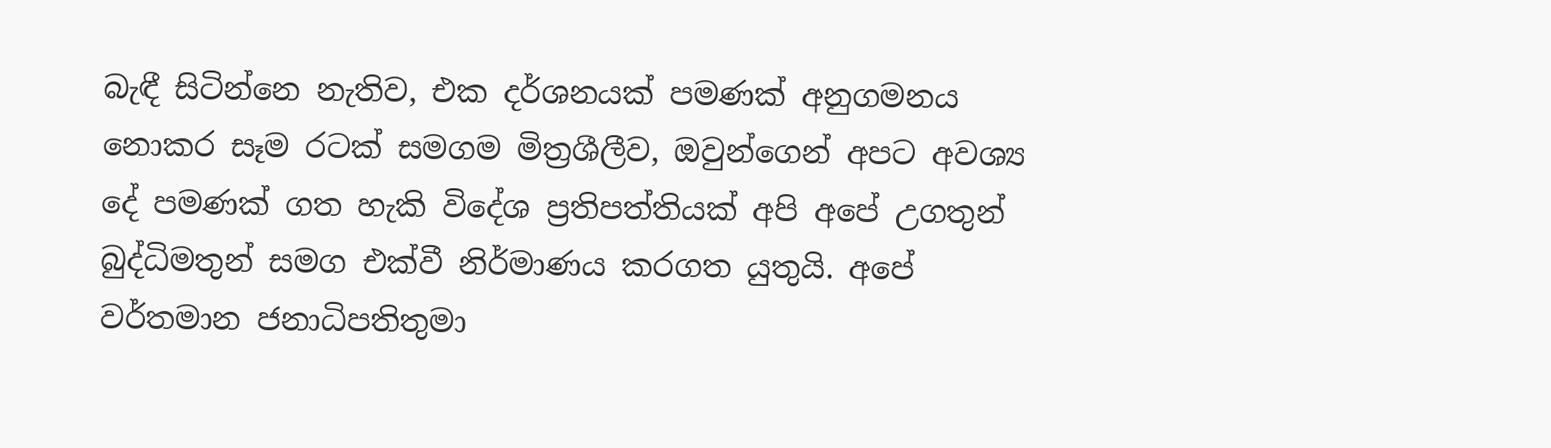බැඳී සිටින්නෙ නැතිව, එක දර්ශනයක්‌ පමණක්‌ අනුගමනය නොකර සෑම රටක්‌ සමගම මිත්‍රශීලීව, ඔවුන්ගෙන් අපට අවශ්‍ය දේ පමණක්‌ ගත හැකි විදේශ ප්‍රතිපත්තියක්‌ අපි අපේ උගතුන් බුද්ධිමතුන් සමග එක්‌වී නිර්මාණය කරගත යුතුයි. අපේ වර්තමාන ජනාධිපතිතුමා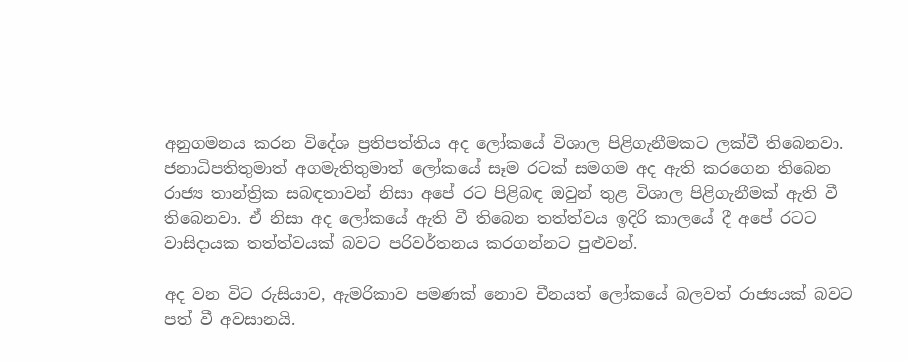අනුගමනය කරන විදේශ ප්‍රතිපත්තිය අද ලෝකයේ විශාල පිළිගැනීමකට ලක්‌වී තිබෙනවා. ජනාධිපතිතුමාත් අගමැතිතුමාත් ලෝකයේ සෑම රටක්‌ සමගම අද ඇති කරගෙන තිබෙන රාජ්‍ය තාන්ත්‍රික සබඳතාවන් නිසා අපේ රට පිළිබඳ ඔවුන් තුළ විශාල පිළිගැනීමක්‌ ඇති වී තිබෙනවා. ඒ නිසා අද ලෝකයේ ඇති වී තිබෙන තත්ත්වය ඉදිරි කාලයේ දී අපේ රටට වාසිදායක තත්ත්වයක්‌ බවට පරිවර්තනය කරගන්නට පුළුවන්.

අද වන විට රුසියාව, ඇමරිකාව පමණක්‌ නොව චීනයත් ලෝකයේ බලවත් රාජ්‍යයක්‌ බවට පත් වී අවසානයි.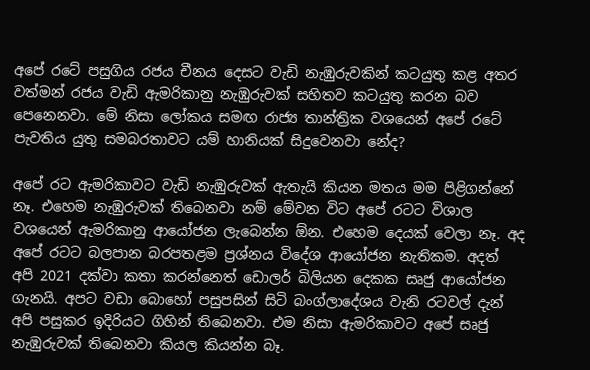අපේ රටේ පසුගිය රජය චීනය දෙසට වැඩි නැඹුරුවකින් කටයුතු කළ අතර වත්මන් රජය වැඩි ඇමරිකානු නැඹුරුවක්‌ සහිතව කටයුතු කරන බව පෙනෙනවා. මේ නිසා ලෝකය සමඟ රාජ්‍ය තාන්ත්‍රික වශයෙන් අපේ රටේ පැවතිය යුතු සමබරතාවට යම් හානියක්‌ සිදුවෙනවා නේද?

අපේ රට ඇමරිකාවට වැඩි නැඹුරුවක්‌ ඇතැයි කියන මතය මම පිළිගන්නේ නෑ. එහෙම නැඹුරුවක්‌ තිබෙනවා නම් මේවන විට අපේ රටට විශාල වශයෙන් ඇමරිකානු ආයෝජන ලැබෙන්න ඕන. එහෙම දෙයක්‌ වෙලා නෑ. අද අපේ රටට බලපාන බරපතළම ප්‍රශ්නය විදේශ ආයෝජන නැතිකම. අදත් අපි 2021 දක්‌වා කතා කරන්නෙත් ඩොලර් බිලියන දෙකක සෘජු ආයෝජන ගැනයි. අපට වඩා බොහෝ පසුපසින් සිටි බංග්ලාදේශය වැනි රටවල් දැන් අපි පසුකර ඉදිරියට ගිහින් තිබෙනවා. එම නිසා ඇමරිකාවට අපේ සෘජු නැඹුරුවක්‌ තිබෙනවා කියල කියන්න බෑ.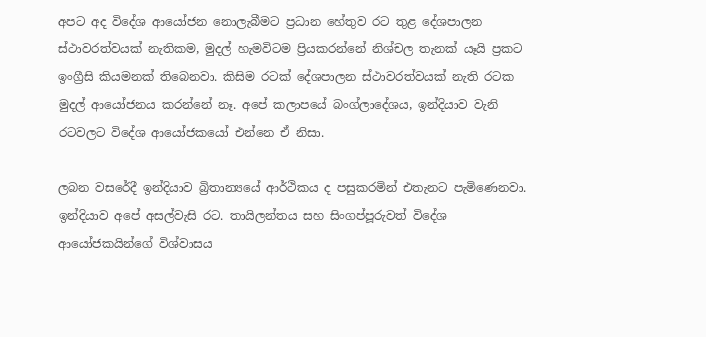අපට අද විදේශ ආයෝජන නොලැබීමට ප්‍රධාන හේතුව රට තුළ දේශපාලන ස්‌ථාවරත්වයක්‌ නැතිකම, මුදල් හැමවිටම ප්‍රියකරන්නේ නිශ්චල තැනක්‌ යෑයි ප්‍රකට ඉංග්‍රීසි කියමනක්‌ තිබෙනවා. කිසිම රටක්‌ දේශපාලන ස්‌ථාවරත්වයක්‌ නැති රටක මුදල් ආයෝජනය කරන්නේ නෑ. අපේ කලාපයේ බංග්ලාදේශය, ඉන්දියාව වැනි රටවලට විදේශ ආයෝජකයෝ එන්නෙ ඒ නිසා.

ලබන වසරේදී ඉන්දියාව බ්‍රිතාන්‍යයේ ආර්ථිකය ද පසුකරමින් එතැනට පැමිණෙනවා. ඉන්දියාව අපේ අසල්වැසි රට. තායිලන්තය සහ සිංගප්පූරුවත් විදේශ ආයෝජකයින්ගේ විශ්වාසය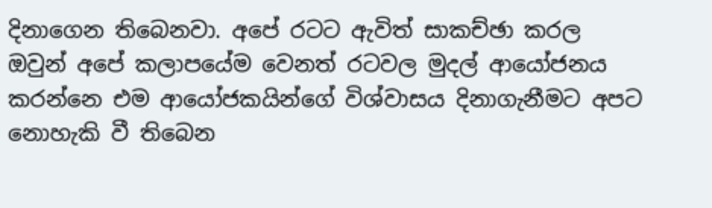දිනාගෙන තිබෙනවා. අපේ රටට ඇවිත් සාකච්ඡා කරල ඔවුන් අපේ කලාපයේම වෙනත් රටවල මුදල් ආයෝජනය කරන්නෙ එම ආයෝජකයින්ගේ විශ්වාසය දිනාගැනීමට අපට නොහැකි වී තිබෙන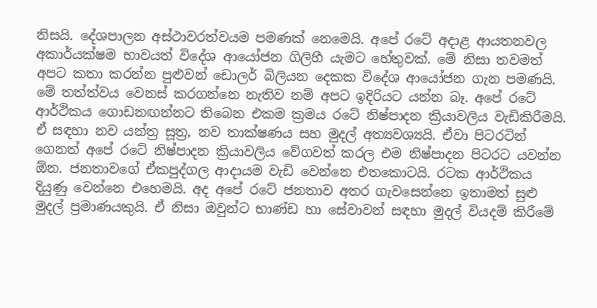නිසයි. දේශපාලන අස්‌ථාවරත්වයම පමණක්‌ නෙමෙයි. අපේ රටේ අදාළ ආයතනවල අකාර්යක්‌ෂම භාවයත් විදේශ ආයෝජන ගිලිහී යැමට හේතුවක්‌. මේ නිසා තවමත් අපට කතා කරන්න පුළුවන් ඩොලර් බිලියන දෙකක විදේශ ආයෝජන ගැන පමණයි. මේ තත්ත්වය වෙනස්‌ කරගන්නෙ නැතිව නම් අපට ඉදිරියට යන්න බෑ. අපේ රටේ ආර්ථිකය ගොඩනඟන්නට තිබෙන එකම ක්‍රමය රටේ නිෂ්පාදන ක්‍රියාවලිය වැඩිකිරීමයි. ඒ සඳහා නව යන්ත්‍ර සූත්‍ර, නව තාක්‌ෂණය සහ මුදල් අත්‍යවශ්‍යයි. ඒවා පිටරටින් ගෙනත් අපේ රටේ නිෂ්පාදන ක්‍රියාවලිය වේගවත් කරල එම නිෂ්පාදන පිටරට යවන්න ඕන. ජනතාවගේ ඒකපුද්ගල ආදායම වැඩි වෙන්නෙ එතකොටයි. රටක ආර්ථිකය දියුණු වෙන්නෙ එහෙමයි. අද අපේ රටේ ජනතාව අතර ගැවසෙන්නෙ ඉතාමත් සුළු මුදල් ප්‍රමාණයකුයි. ඒ නිසා ඔවුන්ට භාණ්‌ඩ හා සේවාවන් සඳහා මුදල් වියදම් කිරීමේ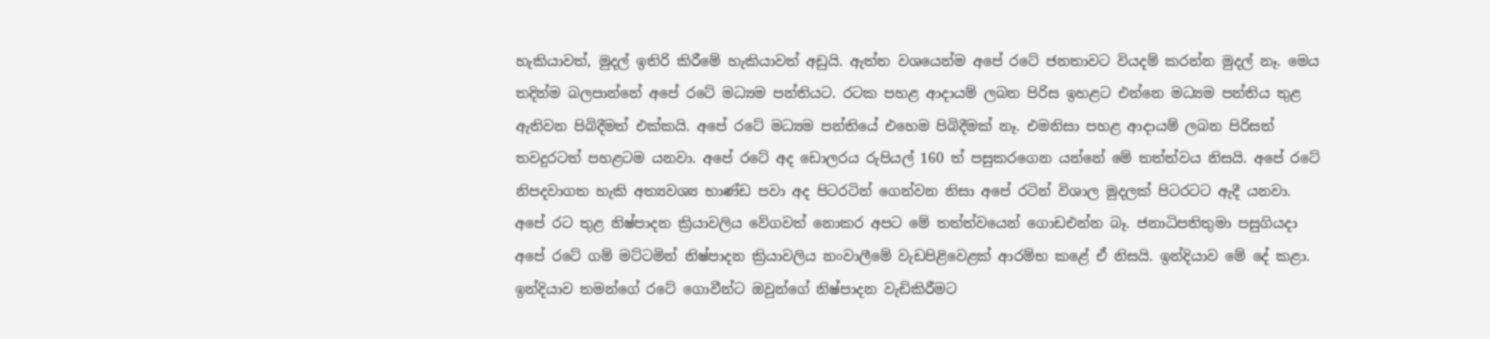හැකියාවත්, මුදල් ඉතිරි කිරීමේ හැකියාවත් අඩුයි. ඇත්ත වශයෙන්ම අපේ රටේ ජනතාවට වියදම් කරන්න මුදල් නෑ. මෙය තදින්ම බලපාන්නේ අපේ රටේ මධ්‍යම පන්තියට. රටක පහළ ආදායම් ලබන පිරිස ඉහළට එන්නෙ මධ්‍යම පන්තිය තුළ ඇතිවන පිබිදීමත් එක්‌කයි. අපේ රටේ මධ්‍යම පන්තියේ එහෙම පිබිදීමක්‌ නෑ. එමනිසා පහළ ආදායම් ලබන පිරිසත් තවදුරටත් පහළටම යනවා. අපේ රටේ අද ඩොලරය රුපියල් 160 ත් පසුකරගෙන යන්නේ මේ තත්ත්වය නිසයි. අපේ රටේ නිපදවාගත හැකි අත්‍යවශ්‍ය භාණ්‌ඩ පවා අද පිටරටින් ගෙන්වන නිසා අපේ රටින් විශාල මුදලක්‌ පිටරටට ඇදී යනවා. අපේ රට තුළ නිෂ්පාදන ක්‍රියාවලිය වේගවත් නොකර අපට මේ තත්ත්වයෙන් ගොඩඑන්න බෑ. ජනාධිපතිතුමා පසුගියදා අපේ රටේ ගම් මට්‌ටමින් නිෂ්පාදන ක්‍රියාවලිය නංවාලීමේ වැඩපිළිවෙළක්‌ ආරම්භ කළේ ඒ නිසයි. ඉන්දියාව මේ දේ කළා. ඉන්දියාව තමන්ගේ රටේ ගොවීන්ට ඔවුන්ගේ නිෂ්පාදන වැඩිකිරීමට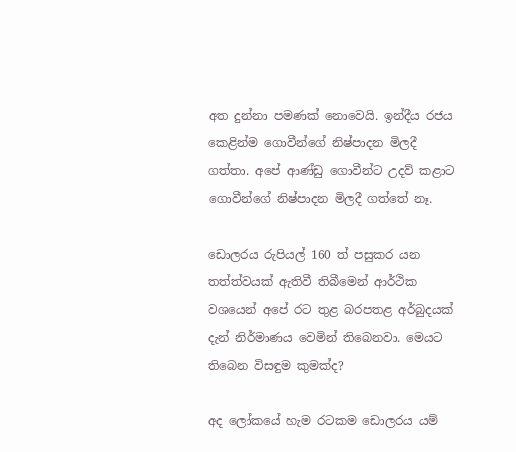අත දුන්නා පමණක්‌ නොවෙයි. ඉන්දීය රජය කෙළින්ම ගොවීන්ගේ නිෂ්පාදන මිලදී ගත්තා. අපේ ආණ්‌ඩු ගොවීන්ට උදව් කළාට ගොවීන්ගේ නිෂ්පාදන මිලදී ගත්තේ නෑ.

ඩොලරය රුපියල් 160 ත් පසුකර යන තත්ත්වයක්‌ ඇතිවී තිබීමෙන් ආර්ථික වශයෙන් අපේ රට තුළ බරපතළ අර්බුදයක්‌ දැන් නිර්මාණය වෙමින් තිබෙනවා. මෙයට තිබෙන විසඳුම කුමක්‌ද?

අද ලෝකයේ හැම රටකම ඩොලරය යම්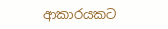ආකාරයකට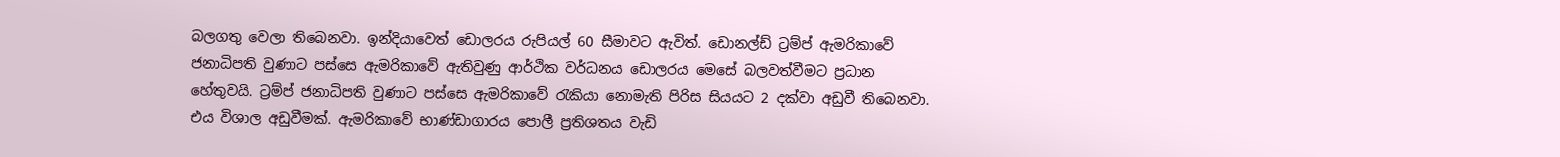බලගතු වෙලා තිබෙනවා. ඉන්දියාවෙත් ඩොලරය රුපියල් 60 සීමාවට ඇවිත්. ඩොනල්ඩ් ට්‍රම්ප් ඇමරිකාවේ ජනාධිපති වුණාට පස්‌සෙ ඇමරිකාවේ ඇතිවුණු ආර්ථික වර්ධනය ඩොලරය මෙසේ බලවත්වීමට ප්‍රධාන හේතුවයි. ට්‍රම්ප් ජනාධිපති වුණාට පස්‌සෙ ඇමරිකාවේ රැකියා නොමැති පිරිස සියයට 2 දක්‌වා අඩුවී තිබෙනවා. එය විශාල අඩුවීමක්‌. ඇමරිකාවේ භාණ්‌ඩාගාරය පොලී ප්‍රතිශතය වැඩි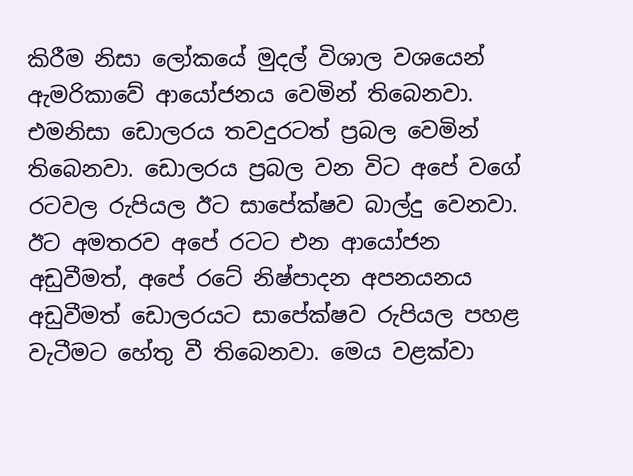කිරීම නිසා ලෝකයේ මුදල් විශාල වශයෙන් ඇමරිකාවේ ආයෝජනය වෙමින් තිබෙනවා. එමනිසා ඩොලරය තවදුරටත් ප්‍රබල වෙමින් තිබෙනවා. ඩොලරය ප්‍රබල වන විට අපේ වගේ රටවල රුපියල ඊට සාපේක්‌ෂව බාල්දු වෙනවා. ඊට අමතරව අපේ රටට එන ආයෝජන අඩුවීමත්, අපේ රටේ නිෂ්පාදන අපනයනය අඩුවීමත් ඩොලරයට සාපේක්‌ෂව රුපියල පහළ වැටීමට හේතු වී තිබෙනවා. මෙය වළක්‌වා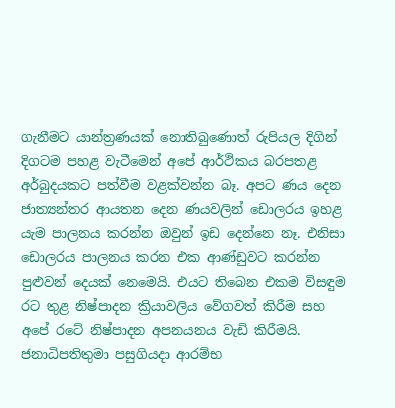ගැනීමට යාන්ත්‍රණයක්‌ නොතිබුණොත් රුපියල දිගින් දිගටම පහළ වැටීමෙන් අපේ ආර්ථිකය බරපතළ අර්බුදයකට පත්වීම වළක්‌වන්න බෑ. අපට ණය දෙන ජාත්‍යන්තර ආයතන දෙන ණයවලින් ඩොලරය ඉහළ යැම පාලනය කරන්න ඔවුන් ඉඩ දෙන්නෙ නෑ. එනිසා ඩොලරය පාලනය කරන එක ආණ්‌ඩුවට කරන්න පුළුවන් දෙයක්‌ නෙමෙයි. එයට තිබෙන එකම විසඳුම රට තුළ නිෂ්පාදන ක්‍රියාවලිය වේගවත් කිරීම සහ අපේ රටේ නිෂ්පාදන අපනයනය වැඩි කිරීමයි. ජනාධිපතිතුමා පසුගියදා ආරම්භ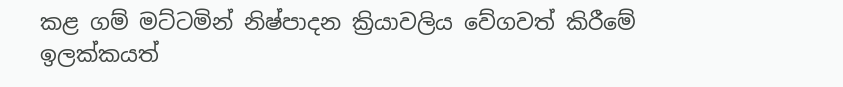කළ ගම් මට්‌ටමින් නිෂ්පාදන ක්‍රියාවලිය වේගවත් කිරීමේ ඉලක්‌කයත්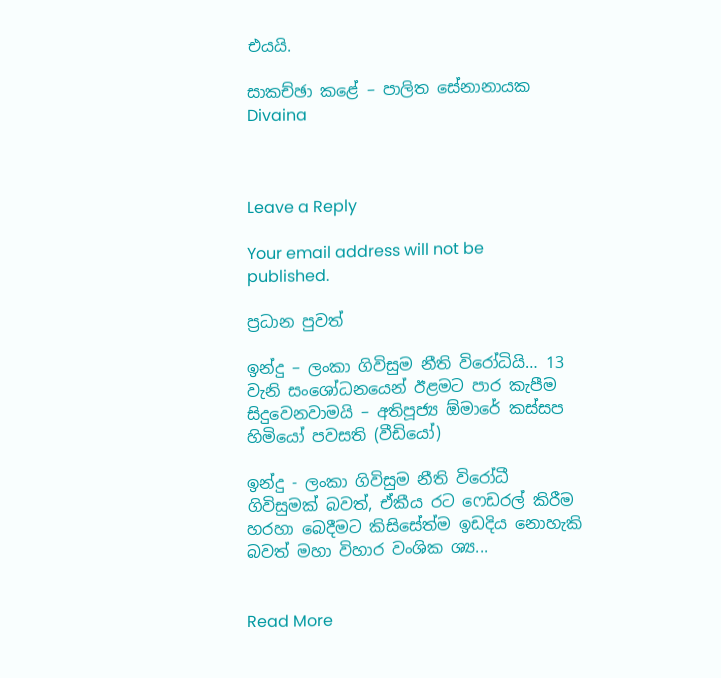එයයි.

සාකච්ඡා කළේ – පාලිත සේනානායක
Divaina



Leave a Reply

Your email address will not be published.

ප්‍රධාන පුවත්

ඉන්දු – ලංකා ගිවිසුම නීති විරෝධියි… 13 වැනි සංශෝධනයෙන් ඊළමට පාර කැපීම සිදුවෙනවාමයි – අතිපූජ්‍ය ඕමාරේ කස්සප හිමියෝ පවසති (වීඩියෝ)

ඉන්දු - ලංකා ගිවිසුම නීති විරෝධී ගිවිසුමක් බවත්, ඒකීය රට ෆෙඩරල් කිරීම හරහා බෙදීමට කිසිසේත්ම ඉඩදිය නොහැකි බවත් මහා විහාර වංශික ශ්‍ය...


Read More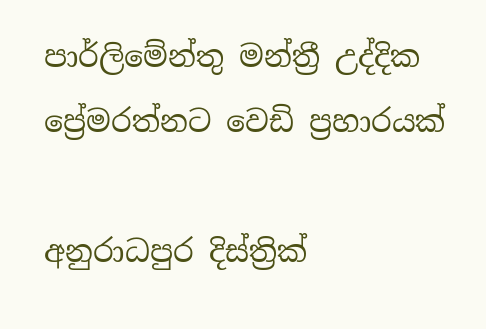පාර්ලිමේන්තු මන්ත්‍රී උද්දික ප්‍රේමරත්නට වෙඩි ප්‍රහාරයක්

අනුරාධපුර දිස්ත්‍රික්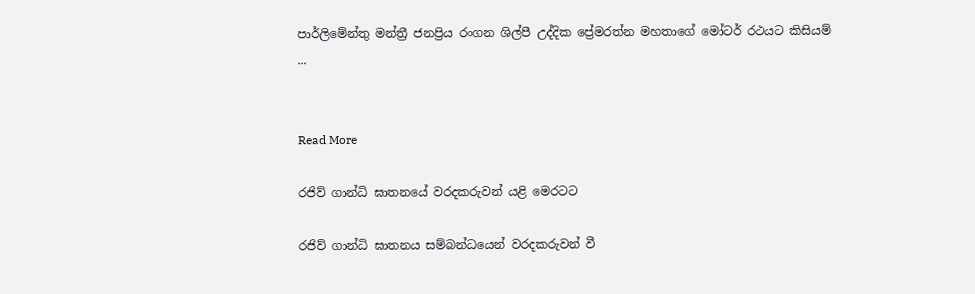පාර්ලිමේන්තු මන්ත්‍රී ජනප්‍රිය රංගන ශිල්පී උද්දික ප්‍රේමරත්න මහතාගේ මෝටර් රථයට කිසියම් ...


Read More

රජිව් ගාන්ධි ඝාතනයේ වරදකරුවන් යළි මෙරටට

රජිව් ගාන්ධි ඝාතනය සම්බන්ධයෙන් වරදකරුවන් වී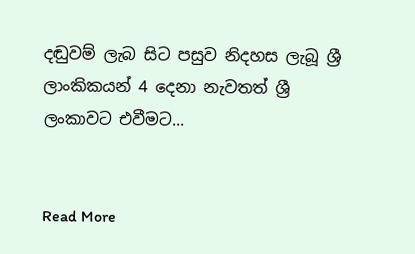දඬුවම් ලැබ සිට පසුව නිදහස ලැබූ ශ්‍රී ලාංකිකයන් 4 දෙනා නැවතත් ශ්‍රී ලංකාවට එවීමට...


Read More